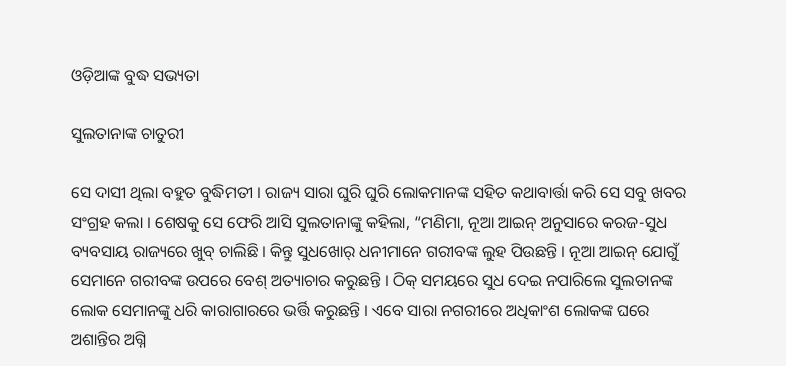ଓଡ଼ିଆଙ୍କ ବୁଦ୍ଧ ସଭ୍ୟତା

ସୁଲତାନାଙ୍କ ଚାତୁରୀ

ସେ ଦାସୀ ଥିଲା ବହୁତ ବୁଦ୍ଧିମତୀ । ରାଜ୍ୟ ସାରା ଘୁରି ଘୁରି ଲୋକମାନଙ୍କ ସହିତ କଥାବାର୍ତ୍ତା କରି ସେ ସବୁ ଖବର ସଂଗ୍ରହ କଲା । ଶେଷକୁ ସେ ଫେରି ଆସି ସୁଲତାନାଙ୍କୁ କହିଲା, “ମଣିମା, ନୂଆ ଆଇନ୍ ଅନୁସାରେ କରଜ-ସୁଧ ବ୍ୟବସାୟ ରାଜ୍ୟରେ ଖୁବ୍ ଚାଲିଛି । କିନ୍ତୁ ସୁଧଖୋର୍ ଧନୀମାନେ ଗରୀବଙ୍କ ଲୁହ ପିଉଛନ୍ତି । ନୂଆ ଆଇନ୍ ଯୋଗୁଁ ସେମାନେ ଗରୀବଙ୍କ ଉପରେ ବେଶ୍ ଅତ୍ୟାଚାର କରୁଛନ୍ତି । ଠିକ୍ ସମୟରେ ସୁଧ ଦେଇ ନପାରିଲେ ସୁଲତାନଙ୍କ ଲୋକ ସେମାନଙ୍କୁ ଧରି କାରାଗାରରେ ଭର୍ତ୍ତି କରୁଛନ୍ତି । ଏବେ ସାରା ନଗରୀରେ ଅଧିକାଂଶ ଲୋକଙ୍କ ଘରେ ଅଶାନ୍ତିର ଅଗ୍ନି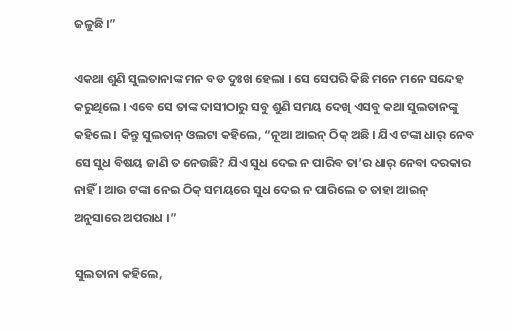ଜଳୁଛି ।”

ଏକଥା ଶୁଣି ସୁଲତାନାଙ୍କ ମନ ବଡ ଦୁଃଖ ହେଲା । ସେ ସେପରି କିଛି ମନେ ମନେ ସନ୍ଦେହ କରୁଥିଲେ । ଏବେ ସେ ତାଙ୍କ ଦାସୀଠାରୁ ସବୁ ଶୁଣି ସମୟ ଦେଖି ଏସବୁ କଥା ସୁଲତାନଙ୍କୁ କହିଲେ । କିନ୍ତୁ ସୁଲତାନ୍ ଓଲଟା କହିଲେ, “ନୂଆ ଆଇନ୍ ଠିକ୍ ଅଛି । ଯିଏ ଟଙ୍କା ଧାର୍ ନେବ ସେ ସୁଧ ବିଷୟ ଜାଣି ତ ନେଉଛି? ଯିଏ ସୁଧ ଦେଇ ନ ପାରିବ ତା’ର ଧାର୍ ନେବା ଦରକାର ନାହିଁ । ଆଉ ଟଙ୍କା ନେଇ ଠିକ୍ ସମୟରେ ସୁଧ ଦେଇ ନ ପାରିଲେ ତ ତାହା ଆଇନ୍ ଅନୁସାରେ ଅପରାଧ ।”

ସୁଲତାନା କହିଲେ,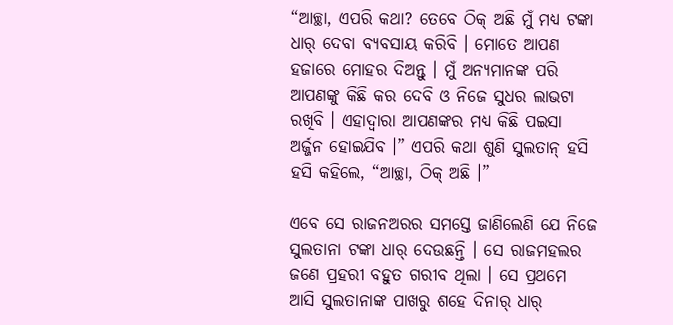“ଆଚ୍ଛା, ଏପରି କଥା? ତେବେ ଠିକ୍ ଅଛି ମୁଁ ମଧ୍ୟ ଟଙ୍କା ଧାର୍ ଦେବା ବ୍ୟବସାୟ କରିବି । ମୋତେ ଆପଣ ହଜାରେ ମୋହର ଦିଅନ୍ତୁ । ମୁଁ ଅନ୍ୟମାନଙ୍କ ପରି ଆପଣଙ୍କୁ କିଛି କର ଦେବି ଓ ନିଜେ ସୁଧର ଲାଭଟା ରଖିବି । ଏହାଦ୍ୱାରା ଆପଣଙ୍କର ମଧ୍ୟ କିଛି ପଇସା ଅର୍ଜ୍ଜନ ହୋଇଯିବ ।” ଏପରି କଥା ଶୁଣି ସୁଲତାନ୍ ହସି ହସି କହିଲେ, “ଆଚ୍ଛା, ଠିକ୍ ଅଛି ।”

ଏବେ ସେ ରାଜନଅରର ସମସ୍ତେ ଜାଣିଲେଣି ଯେ ନିଜେ ସୁଲତାନା ଟଙ୍କା ଧାର୍ ଦେଉଛନ୍ତି । ସେ ରାଜମହଲର ଜଣେ ପ୍ରହରୀ ବହୁତ ଗରୀବ ଥିଲା । ସେ ପ୍ରଥମେ ଆସି ସୁଲତାନାଙ୍କ ପାଖରୁ ଶହେ ଦିନାର୍ ଧାର୍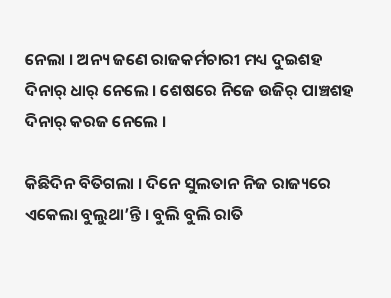ନେଲା । ଅନ୍ୟ ଜଣେ ରାଜକର୍ମଚାରୀ ମଧ୍ୟ ଦୁଇଶହ ଦିନାର୍ ଧାର୍ ନେଲେ । ଶେଷରେ ନିଜେ ଉଜିର୍ ପାଞ୍ଚଶହ ଦିନାର୍ କରଜ ନେଲେ ।

କିଛିଦିନ ବିତିଗଲା । ଦିନେ ସୁଲତାନ ନିଜ ରାଜ୍ୟରେ ଏକେଲା ବୁଲୁଥା’ନ୍ତି । ବୁଲି ବୁଲି ରାତି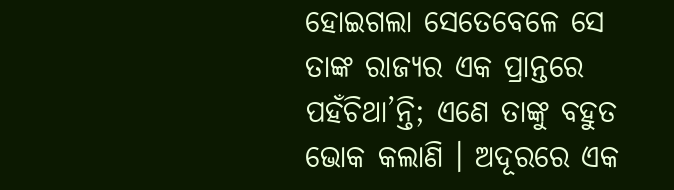ହୋଇଗଲା ସେତେବେଳେ ସେ ତାଙ୍କ ରାଜ୍ୟର ଏକ ପ୍ରାନ୍ତରେ ପହଁଚିଥା’ନ୍ତି; ଏଣେ ତାଙ୍କୁ ବହୁତ ଭୋକ କଲାଣି । ଅଦୂରରେ ଏକ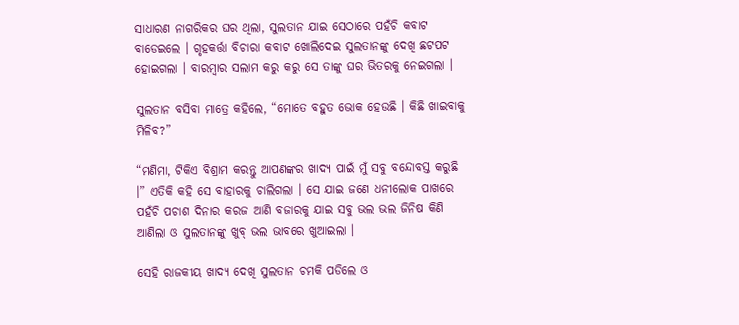ସାଧାରଣ ନାଗରିକର ଘର ଥିଲା, ସୁଲତାନ ଯାଇ ସେଠାରେ ପହଁଚି କବାଟ ବାଡେଇଲେ । ଗୃହକର୍ତ୍ତା ବିଚାରା କବାଟ ଖୋଲିଦେଇ ସୁଲତାନଙ୍କୁ ଦେଖି ଛଟପଟ ହୋଇଗଲା । ବାରମ୍ବାର ସଲାମ କରୁ କରୁ ସେ ତାଙ୍କୁ ଘର ଭିତରକୁ ନେଇଗଲା ।

ସୁଲତାନ ବସିବା ମାତ୍ରେ କହିଲେ, “ମୋତେ ବହୁତ ଭୋକ ହେଉଛି । କିଛି ଖାଇବାକୁ ମିଳିବ?”

“ମଣିମା, ଟିକିଏ ବିଶ୍ରାମ କରନ୍ତୁ ଆପଣଙ୍କର ଖାଦ୍ୟ ପାଇଁ ମୁଁ ସବୁ ବନ୍ଦୋବସ୍ତ କରୁଛି ।” ଏତିକି କହି ସେ ବାହାରକୁ ଚାଲିଗଲା । ସେ ଯାଇ ଜଣେ ଧନୀଲୋକ ପାଖରେ ପହଁଚି ପଚାଶ ଦିନାର କରଜ ଆଣି ବଜାରକୁ ଯାଇ ସବୁ ଭଲ ଭଲ ଜିନିଷ କିଣି ଆଣିଲା ଓ ସୁଲତାନଙ୍କୁ ଖୁବ୍ ଭଲ ଭାବରେ ଖୁଆଇଲା ।

ସେହି ରାଜକୀୟ ଖାଦ୍ୟ ଦେଖି ସୁଲତାନ ଚମକି ପଡିଲେ ଓ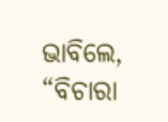ଭାବିଲେ, “ବିଚାରା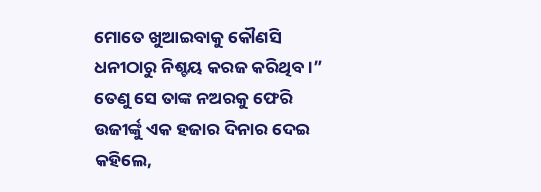ମୋତେ ଖୁଆଇବାକୁ କୌଣସି ଧନୀଠାରୁ ନିଶ୍ଚୟ କରଜ କରିଥିବ ।” ତେଣୁ ସେ ତାଙ୍କ ନଅରକୁ ଫେରି ଉଜୀର୍ଙ୍କୁ ଏକ ହଜାର ଦିନାର ଦେଇ କହିଲେ,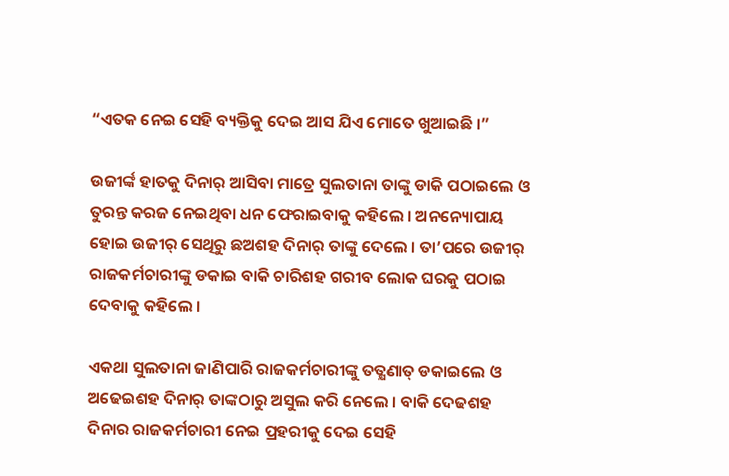“ଏତକ ନେଇ ସେହି ବ୍ୟକ୍ତିକୁ ଦେଇ ଆସ ଯିଏ ମୋତେ ଖୁଆଇଛି ।”

ଉଜୀର୍ଙ୍କ ହାତକୁ ଦିନାର୍ ଆସିବା ମାତ୍ରେ ସୁଲତାନା ତାଙ୍କୁ ଡାକି ପଠାଇଲେ ଓ ତୁରନ୍ତ କରଜ ନେଇଥିବା ଧନ ଫେରାଇବାକୁ କହିଲେ । ଅନନ୍ୟୋପାୟ ହୋଇ ଉଜୀର୍ ସେଥିରୁ ଛଅଶହ ଦିନାର୍ ତାଙ୍କୁ ଦେଲେ । ତା’ପରେ ଉଜୀର୍ ରାଜକର୍ମଚାରୀଙ୍କୁ ଡକାଇ ବାକି ଚାରିଶହ ଗରୀବ ଲୋକ ଘରକୁ ପଠାଇ ଦେବାକୁ କହିଲେ ।

ଏକଥା ସୁଲତାନା ଜାଣିପାରି ରାଜକର୍ମଚାରୀଙ୍କୁ ତତ୍କ୍ଷଣାତ୍ ଡକାଇଲେ ଓ ଅଢେଇଶହ ଦିନାର୍ ତାଙ୍କଠାରୁ ଅସୁଲ କରି ନେଲେ । ବାକି ଦେଢଶହ ଦିନାର ରାଜକର୍ମଚାରୀ ନେଇ ପ୍ରହରୀକୁ ଦେଇ ସେହି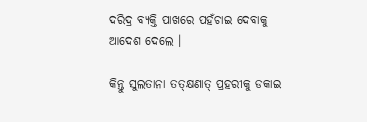ଦରିଦ୍ର ବ୍ୟକ୍ତି ପାଖରେ ପହଁଚାଇ ଦେବାକୁ ଆଦେଶ ଦେଲେ ।

କିନ୍ତୁ ସୁଲତାନା ତତ୍କ୍ଷଣାତ୍ ପ୍ରହରୀକୁ ଡକାଇ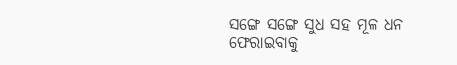ସଙ୍ଗେ ସଙ୍ଗେ ସୁଧ ସହ ମୂଳ ଧନ ଫେରାଇବାକୁ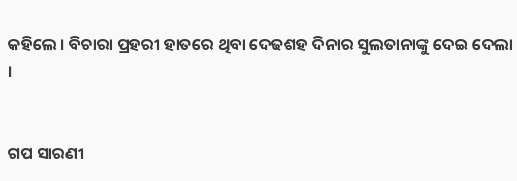କହିଲେ । ବିଚାରା ପ୍ରହରୀ ହାତରେ ଥିବା ଦେଢଶହ ଦିନାର ସୁଲତାନାଙ୍କୁ ଦେଇ ଦେଲା ।


ଗପ ସାରଣୀ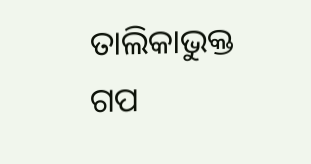ତାଲିକାଭୁକ୍ତ ଗପ